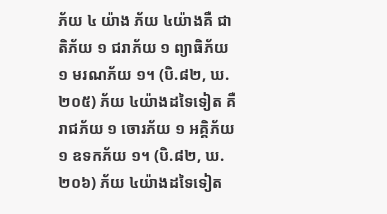ភ័យ ៤ យ៉ាង ភ័យ ៤យ៉ាងគឺ ជាតិភ័យ ១ ជរាភ័យ ១ ព្យាធិភ័យ ១ មរណភ័យ ១។ (បិ.៨២, ឃ. ២០៥) ភ័យ ៤យ៉ាងដទៃទៀត គឺ រាជភ័យ ១ ចោរភ័យ ១ អគ្គិភ័យ ១ ឧទកភ័យ ១។ (បិ.៨២, ឃ. ២០៦) ភ័យ ៤យ៉ាងដទៃទៀត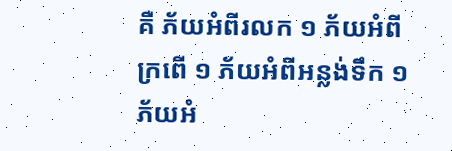គឺ ភ័យអំពីរលក ១ ភ័យអំពីក្រពើ ១ ភ័យអំពីអន្លង់ទឹក ១ ភ័យអំ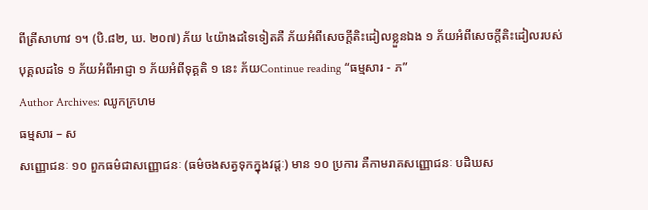ពីត្រីសាហាវ ១។ (បិ.៨២, ឃ. ២០៧) ភ័យ ៤យ៉ាងដទៃទៀតគឺ ភ័យអំពីសេចក្ដីតិះដៀលខ្លួនឯង ១ ភ័យអំពីសេចក្ដីតិះដៀលរបស់បុគ្គលដទៃ ១ ភ័យអំពីអាជ្ញា ១ ភ័យអំពីទុគ្គតិ ១ នេះ ភ័យContinue reading “ធម្មសារ - ភ”
Author Archives: ឈូកក្រហម
ធម្មសារ – ស
សញ្ញោជនៈ ១០ ពួកធម៌ជាសញ្ញោជនៈ (ធម៌ចងសត្វទុកក្នុងវដ្តៈ) មាន ១០ ប្រការ គឺកាមរាគសញ្ញោជនៈ បដិឃស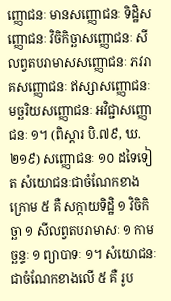ញ្ញោជនៈ មានសញ្ញោជនៈ ទិដ្ឋិសញ្ញោជនៈ វិចិកិច្ឆាសញ្ញោជនៈ សីលព្វតបរាមាសសញ្ញោជនៈ ភវរាគសញ្ញោជនៈ ឥស្សាសញ្ញោជនៈ មច្ឆរិយសញ្ញោជនៈ អវិជ្ជាសញ្ញោជនៈ ១។ (ពិស្តារ បិ.៧៩, ឃ.២១៩) សញ្ញោជនៈ ១០ ដទៃទៀត សំយោជនៈជាចំណែកខាងក្រោម ៥ គឺ សក្កាយទិដ្ឋិ ១ វិចិកិច្ឆា ១ សីលព្វតបរាមាសៈ ១ កាមច្ឆន្ទៈ ១ ព្យាបាទៈ ១។ សំយោជនៈជាចំណែកខាងលើ ៥ គឺ រូប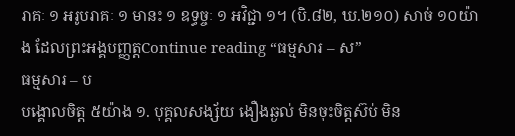រាគៈ ១ អរូបរាគៈ ១ មានះ ១ ឧទ្ធច្ចៈ ១ អវិជ្ជា ១។ (បិ.៨២, ឃ.២១០) សាច់ ១០យ៉ាង ដែលព្រះអង្គបញ្ញត្តContinue reading “ធម្មសារ – ស”
ធម្មសារ – ប
បង្គោលចិត្ត ៥យ៉ាង ១. បុគ្គលសង្ស័យ ងឿងឆ្ងល់ មិនចុះចិត្តស៊ប់ មិន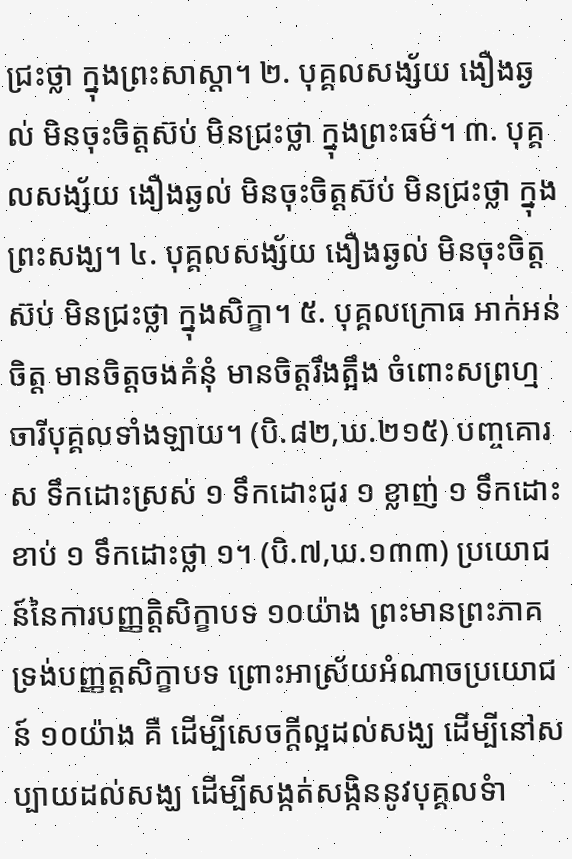ជ្រះថ្លា ក្នុងព្រះសាស្ដា។ ២. បុគ្គលសង្ស័យ ងឿងឆ្ងល់ មិនចុះចិត្តស៊ប់ មិនជ្រះថ្លា ក្នុងព្រះធម៌។ ៣. បុគ្គលសង្ស័យ ងឿងឆ្ងល់ មិនចុះចិត្ដស៊ប់ មិនជ្រះថ្លា ក្នុងព្រះសង្ឃ។ ៤. បុគ្គលសង្ស័យ ងឿងឆ្ងល់ មិនចុះចិត្តស៊ប់ មិនជ្រះថ្លា ក្នុងសិក្ខា។ ៥. បុគ្គលក្រោធ អាក់អន់ចិត្ដ មានចិត្ដចងគំនុំ មានចិត្តរឹងត្អឹង ចំពោះសព្រហ្មចារីបុគ្គលទាំងឡាយ។ (បិ.៨២,ឃ.២១៥) បញ្ចគោរស ទឹកដោះស្រស់ ១ ទឹកដោះជូរ ១ ខ្លាញ់ ១ ទឹកដោះខាប់ ១ ទឹកដោះថ្លា ១។ (បិ.៧,ឃ.១៣៣) ប្រយោជន៍នៃការបញ្ញត្តិសិក្ខាបទ ១០យ៉ាង ព្រះមានព្រះភាគទ្រង់បញ្ញត្ដសិក្ខាបទ ព្រោះអាស្រ័យអំណាចប្រយោជន៍ ១០យ៉ាង គឺ ដើម្បីសេចក្ដីល្អដល់សង្ឃ ដើម្បីនៅសប្បាយដល់សង្ឃ ដើម្បីសង្កត់សង្កិននូវបុគ្គលទំា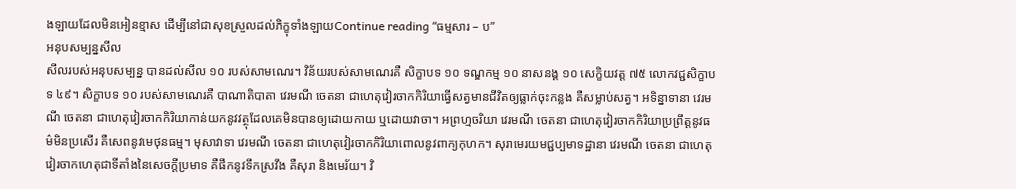ងឡាយដែលមិនអៀនខ្មាស ដើម្បីនៅជាសុខស្រួលដល់ភិក្ខុទាំងឡាយContinue reading “ធម្មសារ – ប”
អនុបសម្បន្នសីល
សីលរបស់អនុបសម្បន្ន បានដល់សីល ១០ របស់សាមណេរ។ វិន័យរបស់សាមណេរគឺ សិក្ខាបទ ១០ ទណ្ឌកម្ម ១០ នាសនង្គ ១០ សេក្ខិយវត្ត ៧៥ លោកវជ្ជសិក្ខាបទ ៤៩។ សិក្ខាបទ ១០ របស់សាមណេរគឺ បាណាតិបាតា វេរមណី ចេតនា ជាហេតុវៀរចាកកិរិយាធ្វើសត្វមានជីវិតឲ្យធ្លាក់ចុះកន្លង គឺសម្លាប់សត្វ។ អទិន្នាទានា វេរមណី ចេតនា ជាហេតុវៀរចាកកិរិយាកាន់យកនូវវត្ថុដែលគេមិនបានឲ្យដោយកាយ ឬដោយវាចា។ អព្រហ្មចរិយា វេរមណី ចេតនា ជាហេតុវៀរចាកកិរិយាប្រព្រឹត្តនូវធម៌មិនប្រសើរ គឺសេពនូវមេថុនធម្ម។ មុសាវាទា វេរមណី ចេតនា ជាហេតុវៀរចាកកិរិយាពោលនូវពាក្យកុហក។ សុរាមេរយមជ្ជប្បមាទដ្ឋានា វេរមណី ចេតនា ជាហេតុវៀរចាកហេតុជាទីតាំងនៃសេចក្តីប្រមាទ គឺផឹកនូវទឹកស្រវឹង គឺសុរា និងមេរ័យ។ វិ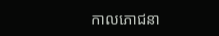កាលភោជនា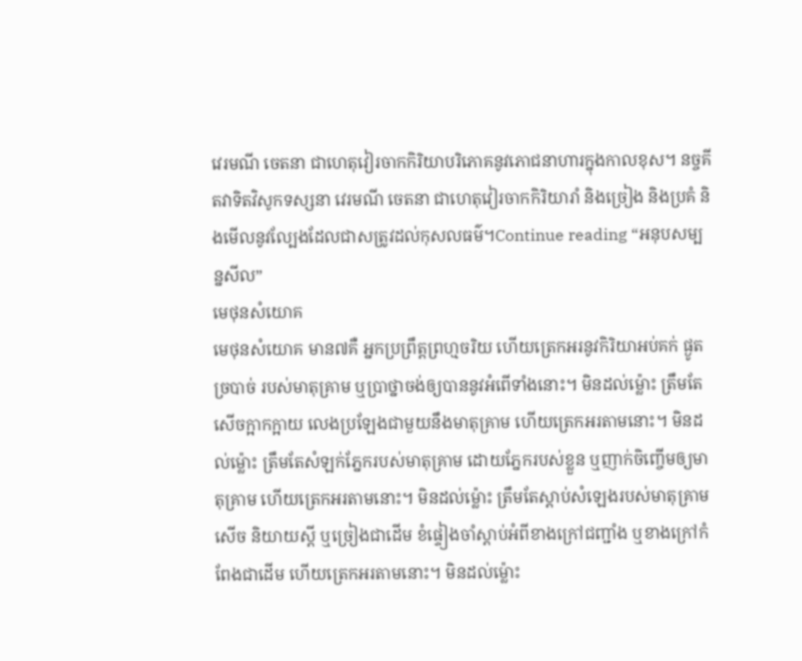វេរមណី ចេតនា ជាហេតុវៀរចាកកិរិយាបរិភោគនូវភោជនាហារក្នុងកាលខុស។ នច្ចគីតវាទិតវិសូកទស្សនា វេរមណី ចេតនា ជាហេតុវៀរចាកកិរិយារាំ និងច្រៀង និងប្រគំ និងមើលនូវល្បែងដែលជាសត្រូវដល់កុសលធម៌។Continue reading “អនុបសម្បន្នសីល”
មេថុនសំយោគ
មេថុនសំយោគ មាន៧គឺ អ្នកប្រព្រឹត្តព្រហ្មចរិយ ហើយត្រេកអរនូវកិរិយាអប់គក់ ផ្ងូត ច្របាច់ របស់មាតុគ្រាម ឬប្រាថ្នាចង់ឲ្យបាននូវអំពើទាំងនោះ។ មិនដល់ម្ល៉ោះ ត្រឹមតែសើចក្អាកក្អាយ លេងប្រឡែងជាមួយនឹងមាតុគ្រាម ហើយត្រេកអរតាមនោះ។ មិនដល់ម្ល៉ោះ ត្រឹមតែសំឡក់ភ្នែករបស់មាតុគ្រាម ដោយភ្នែករបស់ខ្លួន ឬញាក់ចិញ្ចើមឲ្យមាតុគ្រាម ហើយត្រេកអរតាមនោះ។ មិនដល់ម្ល៉ោះ ត្រឹមតែស្តាប់សំឡេងរបស់មាតុគ្រាមសើច និយាយស្តី ឬច្រៀងជាដើម ខំផ្ទៀងចាំស្តាប់អំពីខាងក្រៅជញ្ជាំង ឬខាងក្រៅកំពែងជាដើម ហើយត្រេកអរតាមនោះ។ មិនដល់ម្ល៉ោះ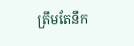ត្រឹមតែនឹក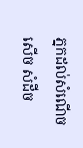ភ្នកដល់សំណើចសើច សំដីច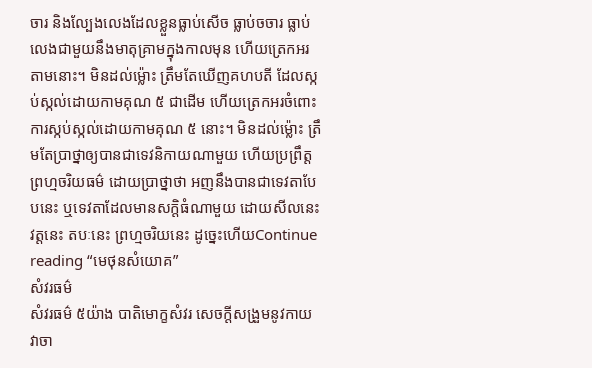ចារ និងល្បែងលេងដែលខ្លួនធ្លាប់សើច ធ្លាប់ចចារ ធ្លាប់លេងជាមួយនឹងមាតុគ្រាមក្នុងកាលមុន ហើយត្រេកអរតាមនោះ។ មិនដល់ម្ល៉ោះ ត្រឹមតែឃើញគហបតី ដែលស្កប់ស្កល់ដោយកាមគុណ ៥ ជាដើម ហើយត្រេកអរចំពោះការស្កប់ស្កល់ដោយកាមគុណ ៥ នោះ។ មិនដល់ម្ល៉ោះ ត្រឹមតែប្រាថ្នាឲ្យបានជាទេវនិកាយណាមួយ ហើយប្រព្រឹត្តព្រហ្មចរិយធម៌ ដោយប្រាថ្នាថា អញនឹងបានជាទេវតាបែបនេះ ឬទេវតាដែលមានសក្តិធំណាមួយ ដោយសីលនេះ វត្តនេះ តបៈនេះ ព្រហ្មចរិយនេះ ដូច្នេះហើយContinue reading “មេថុនសំយោគ”
សំវរធម៌
សំវរធម៌ ៥យ៉ាង បាតិមោក្ខសំវរ សេចក្តីសង្រួមនូវកាយ វាចា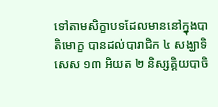ទៅតាមសិក្ខាបទដែលមាននៅក្នុងបាតិមោក្ខ បានដល់បារាជិក ៤ សង្ឃាទិសេស ១៣ អិយត ២ និស្សគ្គិយបាចិ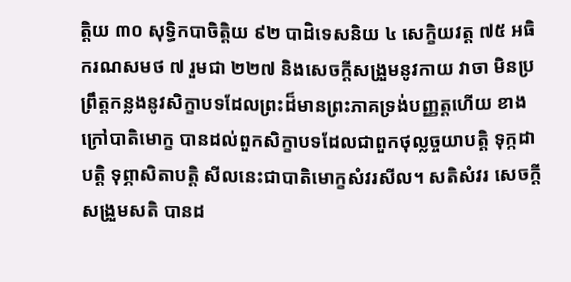ត្តិយ ៣០ សុទ្ធិកបាចិត្តិយ ៩២ បាដិទេសនិយ ៤ សេក្ខិយវត្ត ៧៥ អធិករណសមថ ៧ រួមជា ២២៧ និងសេចក្តីសង្រួមនូវកាយ វាចា មិនប្រព្រឹត្តកន្លងនូវសិក្ខាបទដែលព្រះដ៏មានព្រះភាគទ្រង់បញ្ញត្តហើយ ខាងក្រៅបាតិមោក្ខ បានដល់ពួកសិក្ខាបទដែលជាពួកថុល្លច្ចយាបត្តិ ទុក្កដាបត្តិ ទុព្ភាសិតាបត្តិ សីលនេះជាបាតិមោក្ខសំវរសីល។ សតិសំវរ សេចក្តីសង្រួមសតិ បានដ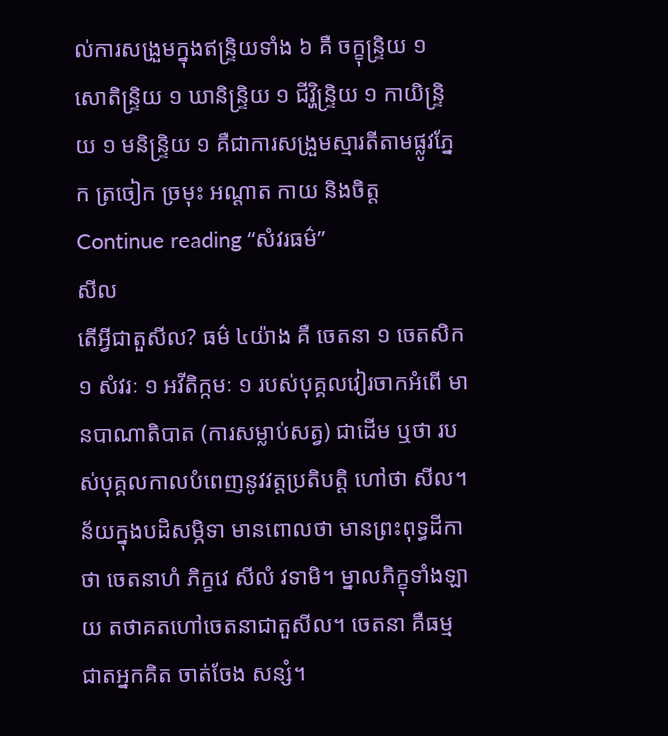ល់ការសង្រួមក្នុងឥន្ទ្រិយទាំង ៦ គឺ ចក្ខុន្ទ្រិយ ១ សោតិន្ទ្រិយ ១ ឃានិន្ទ្រិយ ១ ជីវ្ហិន្ទ្រិយ ១ កាយិន្ទ្រិយ ១ មនិន្ទ្រិយ ១ គឺជាការសង្រួមស្មារតីតាមផ្លូវភ្នែក ត្រចៀក ច្រមុះ អណ្តាត កាយ និងចិត្តContinue reading “សំវរធម៌”
សីល
តើអ្វីជាតួសីល? ធម៌ ៤យ៉ាង គឺ ចេតនា ១ ចេតសិក ១ សំវរៈ ១ អវីតិក្កមៈ ១ របស់បុគ្គលវៀរចាកអំពើ មានបាណាតិបាត (ការសម្លាប់សត្វ) ជាដើម ឬថា របស់បុគ្គលកាលបំពេញនូវវត្តប្រតិបត្តិ ហៅថា សីល។ ន័យក្នុងបដិសម្ភិទា មានពោលថា មានព្រះពុទ្ធដីកាថា ចេតនាហំ ភិក្ខវេ សីលំ វទាមិ។ ម្នាលភិក្ខុទាំងឡាយ តថាគតហៅចេតនាជាតួសីល។ ចេតនា គឺធម្មជាតអ្នកគិត ចាត់ចែង សន្សំ។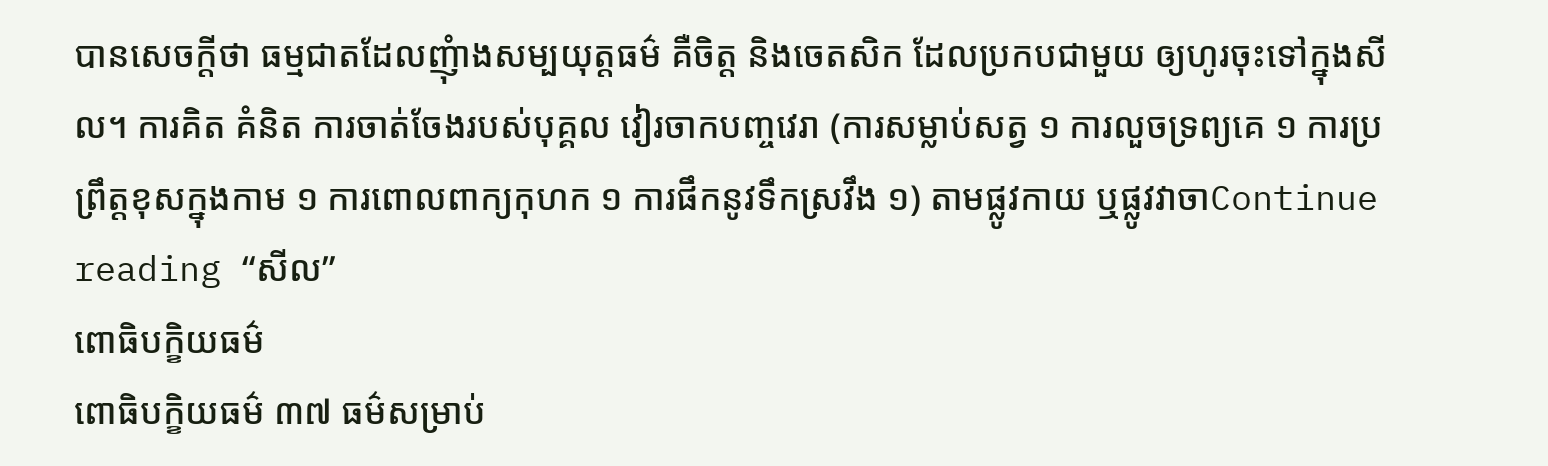បានសេចក្តីថា ធម្មជាតដែលញុំាងសម្បយុត្តធម៌ គឺចិត្ត និងចេតសិក ដែលប្រកបជាមួយ ឲ្យហូរចុះទៅក្នុងសីល។ ការគិត គំនិត ការចាត់ចែងរបស់បុគ្គល វៀរចាកបញ្ចវេរា (ការសម្លាប់សត្វ ១ ការលួចទ្រព្យគេ ១ ការប្រព្រឹត្តខុសក្នុងកាម ១ ការពោលពាក្យកុហក ១ ការផឹកនូវទឹកស្រវឹង ១) តាមផ្លូវកាយ ឬផ្លូវវាចាContinue reading “សីល”
ពោធិបក្ខិយធម៌
ពោធិបក្ខិយធម៌ ៣៧ ធម៌សម្រាប់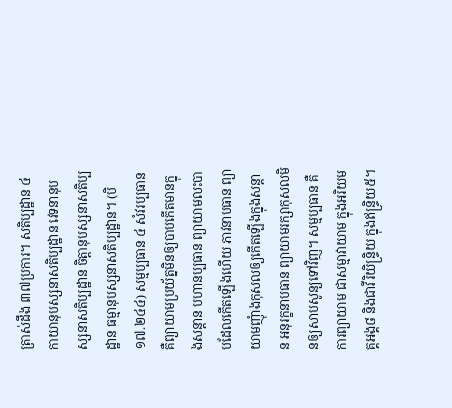ត្រាស់ដឹង ៣៧ប្រការ។ សតិប្បដ្ឋាន ៤ កាយានុបស្សនាសតិប្បដ្ឋាន វេទនានុបស្សនាសតិប្បដ្ឋាន ចិត្តានុបស្សនាសតិប្បដ្ឋាន ធម្មានុបស្សនាសតិប្បដ្ឋាន។ (បិ១៧.២៤៤) សម្មប្បធាន ៤ សំវរប្បធាន គឺព្យាយាមប្រយ័ត្នមិនឲ្យបាបកើតមានក្នុងសន្តាន បហានប្បធាន ព្យាយាមលះបាបដែលកើតឡើងហើយ ភាវនាបធាន ព្យាយាមញុំាងកុសលឲ្យកើតឡើងក្នុងសន្តាន អនុរក្ខនាបធាន ព្យាយាមរក្សាកុសលមិនឲ្យសាបសូន្យទៅវិញ។ សម្មប្បធាន គឺការព្យាយាម ជាសម្មាវាយាម ក្នុងអរិយមគ្គអង្គ៨ និងជាវីរិយិន្ទ្រិយ ក្នុងឥន្រ្ទិយ៥។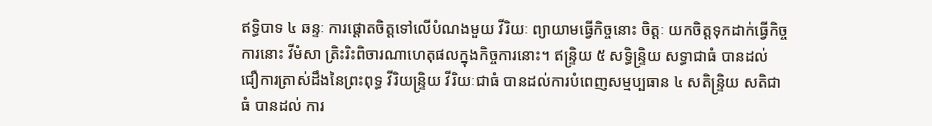ឥទ្ធិបាទ ៤ ឆន្ទៈ ការផ្តោតចិត្តទៅលើបំណងមួយ វីរិយៈ ព្យាយាមធ្វើកិច្ចនោះ ចិត្តៈ យកចិត្តទុកដាក់ធ្វើកិច្ចការនោះ វីមំសា ត្រិះរិះពិចារណាហេតុផលក្នុងកិច្ចការនោះ។ ឥន្ទ្រិយ ៥ សទ្ធិន្ទ្រិយ សទ្ធាជាធំ បានដល់ ជឿការត្រាស់ដឹងនៃព្រះពុទ្ធ វីរិយន្ទ្រិយ វីរិយៈជាធំ បានដល់ការបំពេញសម្មប្បធាន ៤ សតិន្ទ្រិយ សតិជាធំ បានដល់ ការ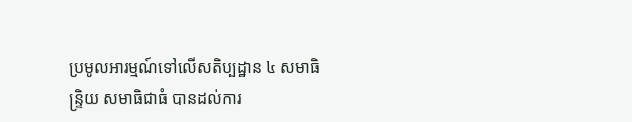ប្រមូលអារម្មណ៍ទៅលើសតិប្បដ្ឋាន ៤ សមាធិន្ទ្រិយ សមាធិជាធំ បានដល់ការ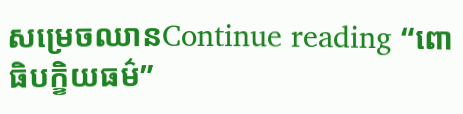សម្រេចឈានContinue reading “ពោធិបក្ខិយធម៌”